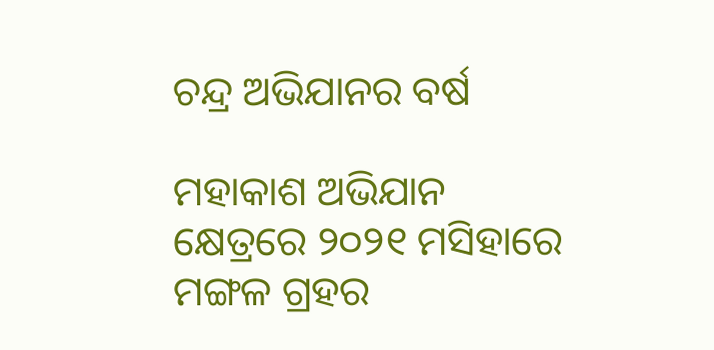ଚନ୍ଦ୍ର ଅଭିଯାନର ବର୍ଷ

ମହାକାଶ ଅଭିଯାନ କ୍ଷେତ୍ରରେ ୨୦୨୧ ମସିହାରେ ମଙ୍ଗଳ ଗ୍ରହର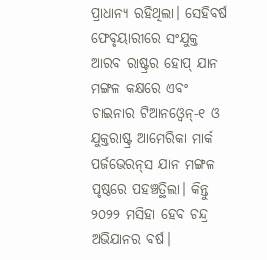ପ୍ରାଧାନ୍ୟ ରହିଥିଲା। ସେହିବର୍ଷ ଫେବୃୟାରୀରେ ସଂଯୁକ୍ତ ଆରବ ରାଷ୍ଟ୍ରର ହୋପ୍‌ ଯାନ ମଙ୍ଗଳ କକ୍ଷରେ ଏବଂ ଚାଇନାର ଟିଆନଓ୍ବେନ୍‌-୧ ଓ ଯୁକ୍ତରାଷ୍ଟ୍ର ଆମେରିକା ମାର୍କ ପର୍ଜଭେରନ୍‌ସ ଯାନ ମଙ୍ଗଳ ପୃଷ୍ଠରେ ପହଞ୍ଚତ୍ଥିଲା। କିନ୍ତୁ ୨୦୨୨ ମସିହା ହେବ ଚନ୍ଦ୍ର ଅଭିଯାନର ବର୍ଷ।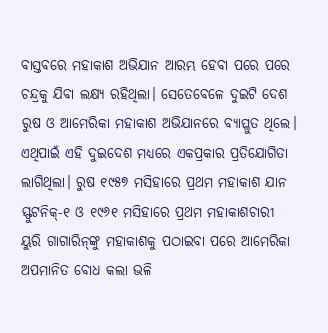ବାସ୍ତବରେ ମହାକାଶ ଅଭିଯାନ ଆରମ୍ଭ ହେବା ପରେ ପରେ ଚନ୍ଦ୍ରକୁ ଯିବା ଲକ୍ଷ୍ୟ ରହିଥିଲା। ସେତେବେଳେ ଦୁଇଟି ଦେଶ ରୁଷ ଓ ଆମେରିକା ମହାକାଶ ଅଭିଯାନରେ ବ୍ୟାପ୍ଳୁତ ଥିଲେ। ଏଥିପାଇଁ ଏହି ଦୁଇଦେଶ ମଧ୍ୟରେ ଏକପ୍ରକାର ପ୍ରତିଯୋଗିତା ଲାଗିଥିଲା। ରୁଷ ୧୯୫୭ ମସିହାରେ ପ୍ରଥମ ମହାକାଶ ଯାନ ସ୍ଫୁଟନିକ୍‌-୧ ଓ ୧୯୬୧ ମସିହାରେ ପ୍ରଥମ ମହାକାଶଚାରୀ ୟୁରି ଗାଗାରିନ୍‌ଙ୍କୁ ମହାକାଶକୁ ପଠାଇବା ପରେ ଆମେରିକା ଅପମାନିତ ବୋଧ କଲା ଭଳି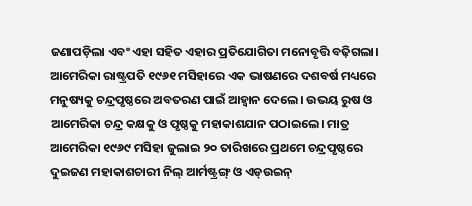ଜଣାପଡ଼ିଲା ଏବଂ ଏହା ସହିତ ଏହାର ପ୍ରତିଯୋଗିତା ମନୋବୃତ୍ତି ବଢ଼ିଗଲା। ଆମେରିକା ରାଷ୍ଟ୍ରପତି ୧୯୬୧ ମସିହାରେ ଏକ ଭାଷଣରେ ଦଶବର୍ଷ ମଧ୍ୟରେ ମନୁଷ୍ୟକୁ ଚନ୍ଦ୍ରପୃଷ୍ଠରେ ଅବତରଣ ପାଇଁ ଆହ୍ବାନ ଦେଲେ। ଉଭୟ ରୁଷ ଓ ଆମେରିକା ଚନ୍ଦ୍ର କକ୍ଷକୁ ଓ ପୃଷ୍ଠକୁ ମହାକାଶଯାନ ପଠାଇଲେ। ମାତ୍ର ଆମେରିକା ୧୯୬୯ ମସିହା ଜୁଲାଇ ୨୦ ତାରିଖରେ ପ୍ରଥମେ ଚନ୍ଦ୍ରପୃଷ୍ଠରେ ଦୁଇଜଣ ମହାକାଶଚାରୀ ନିଲ୍‌ ଆର୍ମଷ୍ଟ୍ରଙ୍ଗ୍‌ ଓ ଏଡ୍‌ଉଇନ୍‌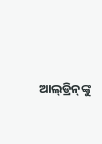ଆଲ୍‌ଡ୍ରିନ୍‌ଙ୍କୁ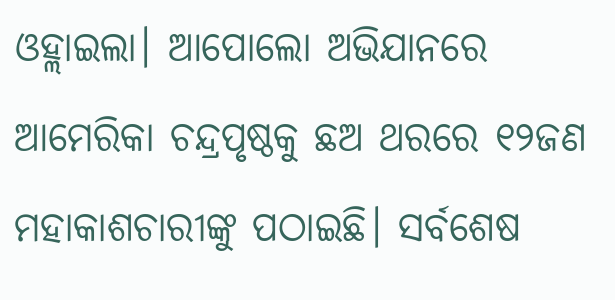ଓହ୍ଲାଇଲା। ଆପୋଲୋ ଅଭିଯାନରେ ଆମେରିକା ଚନ୍ଦ୍ରପୃଷ୍ଠକୁ ଛଅ ଥରରେ ୧୨ଜଣ ମହାକାଶଚାରୀଙ୍କୁ ପଠାଇଛି। ସର୍ବଶେଷ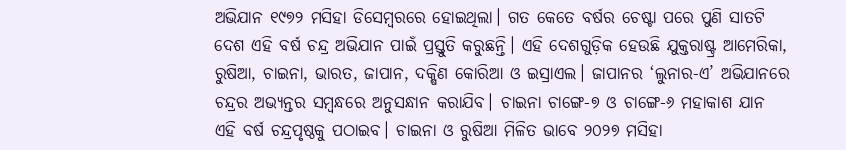ଅଭିଯାନ ୧୯୭୨ ମସିହା ଡିସେମ୍ବରରେ ହୋଇଥିଲା। ଗତ କେତେ ବର୍ଷର ଚେଷ୍ଟା ପରେ ପୁଣି ସାତଟି ଦେଶ ଏହି ବର୍ଷ ଚନ୍ଦ୍ର ଅଭିଯାନ ପାଇଁ ପ୍ରସ୍ତୁତି କରୁଛନ୍ତି। ଏହି ଦେଶଗୁଡ଼ିକ ହେଉଛି ଯୁକ୍ତରାଷ୍ଟ୍ର ଆମେରିକା, ରୁଷିଆ, ଚାଇନା, ଭାରତ, ଜାପାନ, ଦକ୍ଷିଣ କୋରିଆ ଓ ଇସ୍ରାଏଲ। ଜାପାନର ‘ଲୁନାର-ଏ’ ଅଭିଯାନରେ ଚନ୍ଦ୍ରର ଅଭ୍ୟନ୍ତର ସମ୍ବନ୍ଧରେ ଅନୁସନ୍ଧାନ କରାଯିବ। ଚାଇନା ଚାଙ୍ଗେ-୭ ଓ ଚାଙ୍ଗେ-୬ ମହାକାଶ ଯାନ ଏହି ବର୍ଷ ଚନ୍ଦ୍ରପୃଷ୍ଠକୁ ପଠାଇବ। ଚାଇନା ଓ ରୁଷିଆ ମିଳିତ ଭାବେ ୨୦୨୭ ମସିହା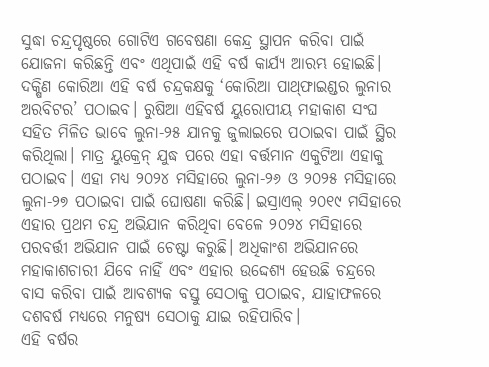ସୁଦ୍ଧା ଚନ୍ଦ୍ରପୃଷ୍ଠରେ ଗୋଟିଏ ଗବେଷଣା କେନ୍ଦ୍ର ସ୍ଥାପନ କରିବା ପାଇଁ ଯୋଜନା କରିଛନ୍ତି ଏବଂ ଏଥିପାଇଁ ଏହି ବର୍ଷ କାର୍ଯ୍ୟ ଆରମ୍ଭ ହୋଇଛି। ଦକ୍ଷିଣ କୋରିଆ ଏହି ବର୍ଷ ଚନ୍ଦ୍ରକକ୍ଷକୁ ‘କୋରିଆ ପାଥ୍‌ଫାଇଣ୍ଡର ଲୁନାର ଅରବିଟର’ ପଠାଇବ। ରୁଷିଆ ଏହିବର୍ଷ ୟୁରୋପୀୟ ମହାକାଶ ସଂଘ ସହିତ ମିଳିତ ଭାବେ ଲୁନା-୨୫ ଯାନକୁ ଜୁଲାଇରେ ପଠାଇବା ପାଇଁ ସ୍ଥିର କରିଥିଲା। ମାତ୍ର ୟୁକ୍ରେନ୍‌ ଯୁଦ୍ଧ ପରେ ଏହା ବର୍ତ୍ତମାନ ଏକୁଟିଆ ଏହାକୁ ପଠାଇବ। ଏହା ମଧ୍ୟ ୨୦୨୪ ମସିହାରେ ଲୁନା-୨୬ ଓ ୨୦୨୫ ମସିହାରେ ଲୁନା-୨୭ ପଠାଇବା ପାଇଁ ଘୋଷଣା କରିଛି। ଇସ୍ରାଏଲ୍‌ ୨୦୧୯ ମସିହାରେ ଏହାର ପ୍ରଥମ ଚନ୍ଦ୍ର ଅଭିଯାନ କରିଥିବା ବେଳେ ୨୦୨୪ ମସିହାରେ ପରବର୍ତ୍ତୀ ଅଭିଯାନ ପାଇଁ ଚେଷ୍ଟା କରୁଛି। ଅଧିକାଂଶ ଅଭିଯାନରେ ମହାକାଶଚାରୀ ଯିବେ ନାହିଁ ଏବଂ ଏହାର ଉଦ୍ଦେଶ୍ୟ ହେଉଛି ଚନ୍ଦ୍ରରେ ବାସ କରିବା ପାଇଁ ଆବଶ୍ୟକ ବସ୍ତୁ ସେଠାକୁ ପଠାଇବ, ଯାହାଫଳରେ ଦଶବର୍ଷ ମଧ୍ୟରେ ମନୁଷ୍ୟ ସେଠାକୁ ଯାଇ ରହିପାରିବ।
ଏହି ବର୍ଷର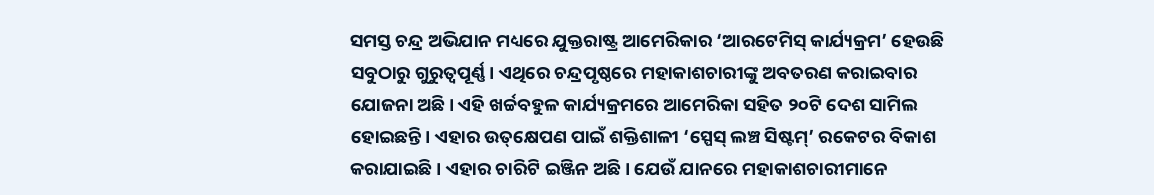ସମସ୍ତ ଚନ୍ଦ୍ର ଅଭିଯାନ ମଧ୍ୟରେ ଯୁକ୍ତରାଷ୍ଟ୍ର ଆମେରିକାର ‘ଆରଟେମିସ୍‌ କାର୍ଯ୍ୟକ୍ରମ’ ହେଉଛି ସବୁଠାରୁ ଗୁରୁତ୍ୱପୂର୍ଣ୍ଣ। ଏଥିରେ ଚନ୍ଦ୍ରପୃଷ୍ଠରେ ମହାକାଶଚାରୀଙ୍କୁ ଅବତରଣ କରାଇବାର ଯୋଜନା ଅଛି। ଏହି ଖର୍ଚ୍ଚବହୁଳ କାର୍ଯ୍ୟକ୍ରମରେ ଆମେରିକା ସହିତ ୨୦ଟି ଦେଶ ସାମିଲ ହୋଇଛନ୍ତି। ଏହାର ଉତ୍‌କ୍ଷେପଣ ପାଇଁ ଶକ୍ତିଶାଳୀ ‘ସ୍ପେସ୍‌ ଲଞ୍ଚ ସିଷ୍ଟମ୍‌’ ରକେଟର ବିକାଶ କରାଯାଇଛି। ଏହାର ଚାରିଟି ଇଞ୍ଜିନ ଅଛି। ଯେଉଁ ଯାନରେ ମହାକାଶଚାରୀମାନେ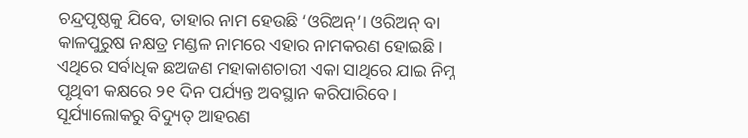ଚନ୍ଦ୍ରପୃଷ୍ଠକୁ ଯିବେ, ତାହାର ନାମ ହେଉଛି ‘ଓରିଅନ୍‌’। ଓରିଅନ୍‌ ବା କାଳପୁରୁଷ ନକ୍ଷତ୍ର ମଣ୍ଡଳ ନାମରେ ଏହାର ନାମକରଣ ହୋଇଛି। ଏଥିରେ ସର୍ବାଧିକ ଛଅଜଣ ମହାକାଶଚାରୀ ଏକା ସାଥିରେ ଯାଇ ନିମ୍ନ ପୃଥିବୀ କକ୍ଷରେ ୨୧ ଦିନ ପର୍ଯ୍ୟନ୍ତ ଅବସ୍ଥାନ କରିପାରିବେ। ସୂର୍ଯ୍ୟାଲୋକରୁ ବିଦ୍ୟୁତ୍‌ ଆହରଣ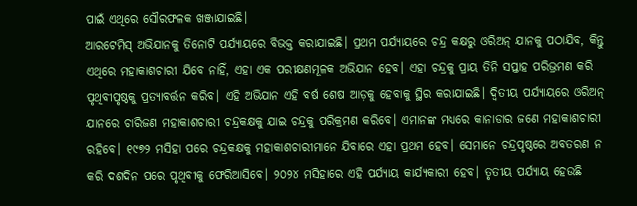ପାଇଁ ଏଥିରେ ସୌରଫଳକ ଖଞ୍ଜାଯାଇଛି।
ଆରଟେମିସ୍‌ ଅଭିଯାନକୁ ତିନୋଟି ପର୍ଯ୍ୟାୟରେ ବିଭକ୍ତ କରାଯାଇଛି। ପ୍ରଥମ ପର୍ଯ୍ୟାୟରେ ଚନ୍ଦ୍ର କକ୍ଷରୁ ଓରିଅନ୍‌ ଯାନକୁ ପଠାଯିବ, କିନ୍ତୁ ଏଥିରେ ମହାକାଶଚାରୀ ଯିବେ ନାହିଁ, ଏହା ଏକ ପରୀକ୍ଷଣମୂଳକ ଅଭିଯାନ ହେବ। ଏହା ଚନ୍ଦ୍ରକୁ ପ୍ରାୟ ତିନି ସପ୍ତାହ ପରିଭ୍ରମଣ କରି ପୃଥିବୀପୃଷ୍ଠକୁ ପ୍ରତ୍ୟାବର୍ତ୍ତନ କରିବ। ଏହି ଅଭିଯାନ ଏହି ବର୍ଷ ଶେଷ ଆଡ଼କୁ ହେବାକୁ ସ୍ଥିର କରାଯାଇଛି। ଦ୍ୱିତୀୟ ପର୍ଯ୍ୟାୟରେ ଓରିଅନ୍‌ ଯାନରେ ଚାରିଜଣ ମହାକାଶଚାରୀ ଚନ୍ଦ୍ରକକ୍ଷକୁ ଯାଇ ଚନ୍ଦ୍ରକୁ ପରିକ୍ରମଣ କରିବେ। ଏମାନଙ୍କ ମଧ୍ୟରେ କାନାଡାର ଜଣେ ମହାକାଶଚାରୀ ରହିବେ। ୧୯୭୨ ମସିହା ପରେ ଚନ୍ଦ୍ରକକ୍ଷକୁ ମହାକାଶଚାରୀମାନେ ଯିବାରେ ଏହା ପ୍ରଥମ ହେବ। ସେମାନେ ଚନ୍ଦ୍ରପୃଷ୍ଠରେ ଅବତରଣ ନ କରି ଦଶଦିନ ପରେ ପୃଥିବୀକୁ ଫେରିଆସିବେ। ୨୦୨୪ ମସିହାରେ ଏହି ପର୍ଯ୍ୟାୟ କାର୍ଯ୍ୟକାରୀ ହେବ। ତୃତୀୟ ପର୍ଯ୍ୟାୟ ହେଉଛି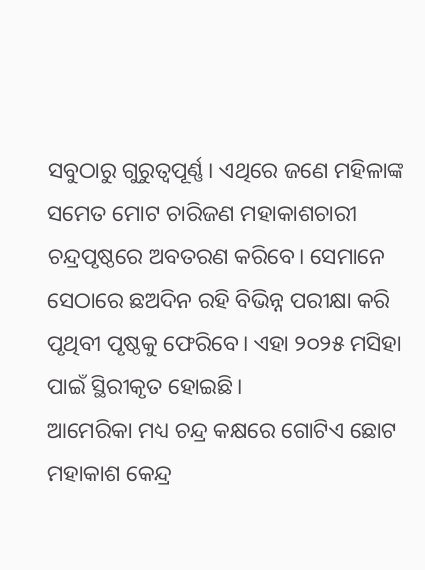ସବୁଠାରୁ ଗୁରୁତ୍ୱପୂର୍ଣ୍ଣ। ଏଥିରେ ଜଣେ ମହିଳାଙ୍କ ସମେତ ମୋଟ ଚାରିଜଣ ମହାକାଶଚାରୀ ଚନ୍ଦ୍ରପୃଷ୍ଠରେ ଅବତରଣ କରିବେ। ସେମାନେ ସେଠାରେ ଛଅଦିନ ରହି ବିଭିନ୍ନ ପରୀକ୍ଷା କରି ପୃଥିବୀ ପୃଷ୍ଠକୁ ଫେରିବେ। ଏହା ୨୦୨୫ ମସିହା ପାଇଁ ସ୍ଥିରୀକୃତ ହୋଇଛି।
ଆମେରିକା ମଧ୍ୟ ଚନ୍ଦ୍ର କକ୍ଷରେ ଗୋଟିଏ ଛୋଟ ମହାକାଶ କେନ୍ଦ୍ର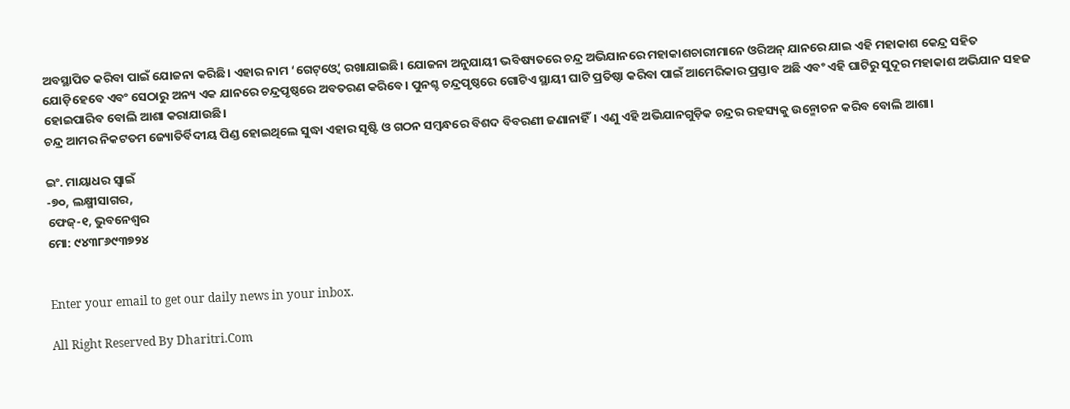ଅବସ୍ଥାପିତ କରିବା ପାଇଁ ଯୋଜନା କରିଛି। ଏହାର ନାମ ‘ଗେଟ୍‌ଓ୍ବେ’ ରଖାଯାଇଛି। ଯୋଜନା ଅନୁଯାୟୀ ଭବିଷ୍ୟତରେ ଚନ୍ଦ୍ର ଅଭିଯାନରେ ମହାକାଶଚାରୀମାନେ ଓରିଅନ୍‌ ଯାନରେ ଯାଇ ଏହି ମହାକାଶ କେନ୍ଦ୍ର ସହିତ ଯୋଡ଼ିହେବେ ଏବଂ ସେଠାରୁ ଅନ୍ୟ ଏକ ଯାନରେ ଚନ୍ଦ୍ରପୃଷ୍ଠରେ ଅବତରଣ କରିବେ। ପୁନଶ୍ଚ ଚନ୍ଦ୍ରପୃଷ୍ଠରେ ଗୋଟିଏ ସ୍ଥାୟୀ ଘାଟି ପ୍ରତିଷ୍ଠା କରିବା ପାଇଁ ଆମେରିକାର ପ୍ରସ୍ତାବ ଅଛି ଏବଂ ଏହି ଘାଟିରୁ ସୁଦୂର ମହାକାଶ ଅଭିଯାନ ସହଜ ହୋଇପାରିବ ବୋଲି ଆଶା କରାଯାଉଛି।
ଚନ୍ଦ୍ର ଆମର ନିକଟତମ ଜ୍ୟୋତିର୍ବିଦୀୟ ପିଣ୍ଡ ହୋଇଥିଲେ ସୁଦ୍ଧା ଏହାର ସୃଷ୍ଟି ଓ ଗଠନ ସମ୍ବନ୍ଧରେ ବିଶଦ ବିବରଣୀ ଜଣାନାହିଁ। ଏଣୁ ଏହି ଅଭିଯାନଗୁଡ଼ିକ ଚନ୍ଦ୍ରର ରହସ୍ୟକୁ ଉନ୍ମୋଚନ କରିବ ବୋଲି ଆଶା।

ଇଂ. ମାୟାଧର ସ୍ବାଇଁ
-୭୦, ଲକ୍ଷ୍ମୀସାଗର,
ଫେଜ୍‌-୧, ଭୁବନେଶ୍ୱର
ମୋ: ୯୪୩୮୬୯୩୭୨୪


Enter your email to get our daily news in your inbox.

All Right Reserved By Dharitri.Com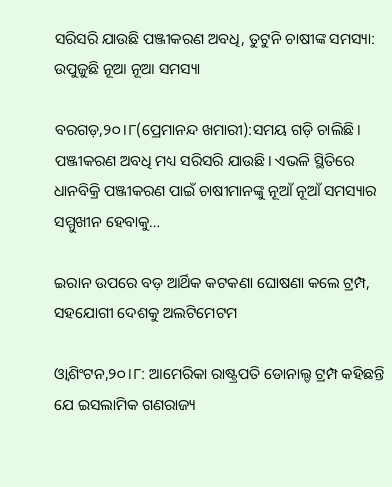ସରିସରି ଯାଉଛି ପଞ୍ଜୀକରଣ ଅବଧି, ତୁଟୁନି ଚାଷୀଙ୍କ ସମସ୍ୟା: ଉପୁଜୁଛି ନୂଆ ନୂଆ ସମସ୍ୟା

ବରଗଡ଼,୨୦।୮(ପ୍ରେମାନନ୍ଦ ଖମାରୀ):ସମୟ ଗଡ଼ି ଚାଲିଛି। ପଞ୍ଜୀକରଣ ଅବଧି ମଧ୍ୟ ସରିସରି ଯାଉଛି। ଏଭଳି ସ୍ଥିତିରେ ଧାନବିକ୍ରି ପଞ୍ଜୀକରଣ ପାଇଁ ଚାଷୀମାନଙ୍କୁ ନୂଆଁ ନୂଆଁ ସମସ୍ୟାର ସମ୍ମୁଖୀନ ହେବାକୁ…

ଇରାନ ଉପରେ ବଡ଼ ଆର୍ଥିକ କଟକଣା ଘୋଷଣା କଲେ ଟ୍ରମ୍ପ, ସହଯୋଗୀ ଦେଶକୁ ଅଲଟିମେଟମ

ଓ୍ବାଶିଂଟନ,୨୦।୮: ଆମେରିକା ରାଷ୍ଟ୍ରପତି ଡୋନାଲ୍ଡ ଟ୍ରମ୍ପ କହିଛନ୍ତି ଯେ ଇସଲାମିକ ଗଣରାଜ୍ୟ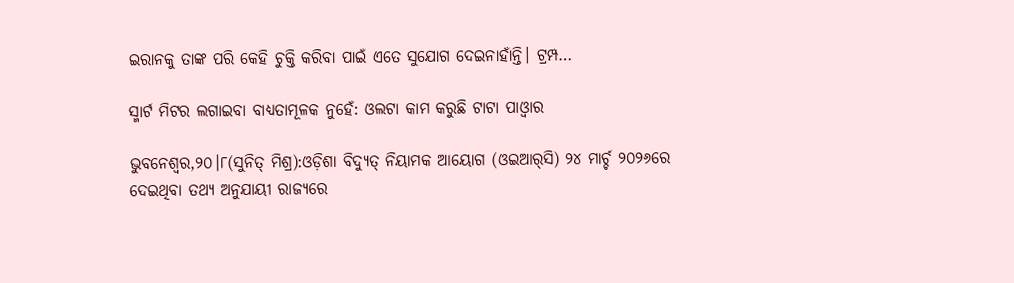ଇରାନକୁ ତାଙ୍କ ପରି କେହି ଚୁକ୍ତି କରିବା ପାଇଁ ଏତେ ସୁଯୋଗ ଦେଇନାହାଁନ୍ତି। ଟ୍ରମ୍ପ…

ସ୍ମାର୍ଟ ମିଟର ଲଗାଇବା ବାଧ୍ୟତାମୂଳକ ନୁହେଁ: ଓଲଟା କାମ କରୁଛି ଟାଟା ପାଓ୍ବାର

ଭୁବନେଶ୍ୱର,୨୦।୮(ସୁନିତ୍‌ ମିଶ୍ର):ଓଡ଼ିଶା ବିଦ୍ୟୁତ୍‌ ନିୟାମକ ଆୟୋଗ (ଓଇଆର୍‌ସି) ୨୪ ମାର୍ଚ୍ଚ ୨୦୨୬ରେ ଦେଇଥିବା ତଥ୍ୟ ଅନୁଯାୟୀ ରାଜ୍ୟରେ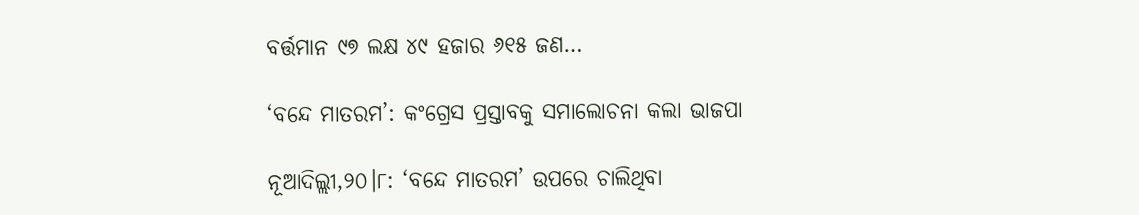ବର୍ତ୍ତମାନ ୯୭ ଲକ୍ଷ ୪୯ ହଜାର ୬୧୫ ଜଣ…

‘ବନ୍ଦେ ମାତରମ’: କଂଗ୍ରେସ ପ୍ରସ୍ତାବକୁ ସମାଲୋଚନା କଲା ଭାଜପା

ନୂଆଦିଲ୍ଲୀ,୨୦।୮: ‘ବନ୍ଦେ ମାତରମ’ ଉପରେ ଚାଲିଥିବା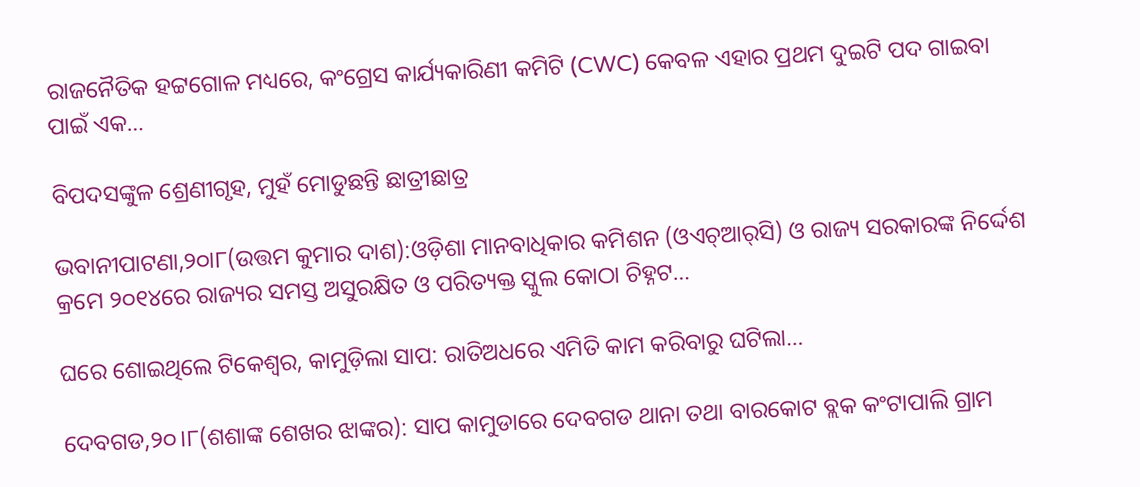ରାଜନୈତିକ ହଟ୍ଟଗୋଳ ମଧ୍ୟରେ, କଂଗ୍ରେସ କାର୍ଯ୍ୟକାରିଣୀ କମିଟି (CWC) କେବଳ ଏହାର ପ୍ରଥମ ଦୁଇଟି ପଦ ଗାଇବା ପାଇଁ ଏକ…

ବିପଦସଙ୍କୁଳ ଶ୍ରେଣୀଗୃହ, ମୁହଁ ମୋଡୁଛନ୍ତି ଛାତ୍ରୀଛାତ୍ର

ଭବାନୀପାଟଣା,୨୦ା୮(ଉତ୍ତମ କୁମାର ଦାଶ):ଓଡ଼ିଶା ମାନବାଧିକାର କମିଶନ (ଓଏଚ୍‌ଆର୍‌ସି) ଓ ରାଜ୍ୟ ସରକାରଙ୍କ ନିର୍ଦ୍ଦେଶ କ୍ରମେ ୨୦୧୪ରେ ରାଜ୍ୟର ସମସ୍ତ ଅସୁରକ୍ଷିତ ଓ ପରିତ୍ୟକ୍ତ ସ୍କୁଲ କୋଠା ଚିହ୍ନଟ…

ଘରେ ଶୋଇଥିଲେ ଟିକେଶ୍ୱର, କାମୁଡ଼ିଲା ସାପ: ରାତିଅଧରେ ଏମିତି କାମ କରିବାରୁ ଘଟିଲା…

ଦେବଗଡ,୨୦।୮(ଶଶାଙ୍କ ଶେଖର ଝାଙ୍କର): ସାପ କାମୁଡାରେ ଦେବଗଡ ଥାନା ତଥା ବାରକୋଟ ବ୍ଲକ କଂଟାପାଲି ଗ୍ରାମ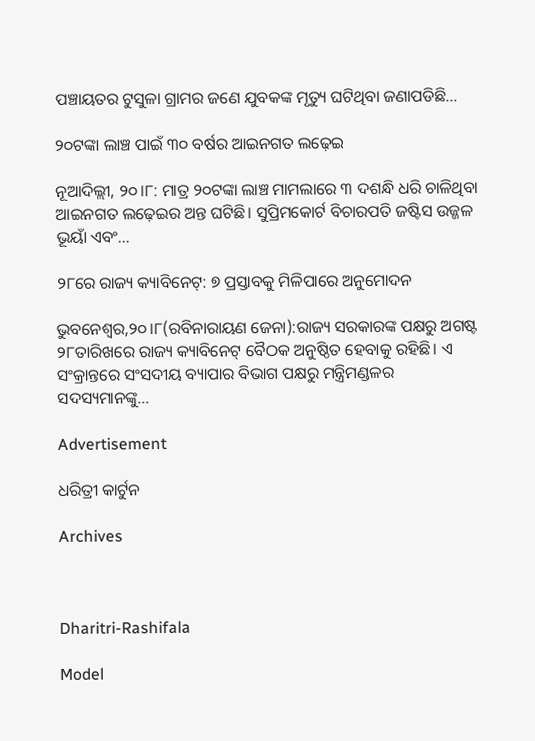ପଞ୍ଚାୟତର ଟୁସୁଳା ଗ୍ରାମର ଜଣେ ଯୁବକଙ୍କ ମୃତ୍ୟୁ ଘଟିଥିବା ଜଣାପଡିଛି…

୨୦ଟଙ୍କା ଲାଞ୍ଚ ପାଇଁ ୩୦ ବର୍ଷର ଆଇନଗତ ଲଢ଼େଇ

ନୂଆଦିଲ୍ଲୀ, ୨୦।୮: ମାତ୍ର ୨୦ଟଙ୍କା ଲାଞ୍ଚ ମାମଲାରେ ୩ ଦଶନ୍ଧି ଧରି ଚାଳିଥିବା ଆଇନଗତ ଲଢ଼େଇର ଅନ୍ତ ଘଟିଛି। ସୁପ୍ରିମକୋର୍ଟ ବିଚାରପତି ଜଷ୍ଟିସ ଉଜ୍ଜଳ ଭୂୟାଁ ଏବଂ…

୨୮ରେ ରାଜ୍ୟ କ୍ୟାବିନେଟ୍‌: ୭ ପ୍ରସ୍ତାବକୁ ମିଳିପାରେ ଅନୁମୋଦନ

ଭୁବନେଶ୍ୱର,୨୦।୮(ରବିନାରାୟଣ ଜେନା):ରାଜ୍ୟ ସରକାରଙ୍କ ପକ୍ଷରୁ ଅଗଷ୍ଟ ୨୮ତାରିଖରେ ରାଜ୍ୟ କ୍ୟାବିନେଟ୍‌ ବୈଠକ ଅନୁଷ୍ଠିତ ହେବାକୁ ରହିଛି। ଏ ସଂକ୍ରାନ୍ତରେ ସଂସଦୀୟ ବ୍ୟାପାର ବିଭାଗ ପକ୍ଷରୁ ମନ୍ତ୍ରିମଣ୍ଡଳର ସଦସ୍ୟମାନଙ୍କୁ…

Advertisement

ଧରିତ୍ରୀ କାର୍ଟୁନ

Archives



Dharitri-Rashifala

Model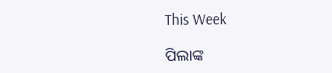This Week

ପିଲାଙ୍କ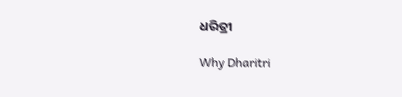ଧରିତ୍ରୀ

Why Dharitri